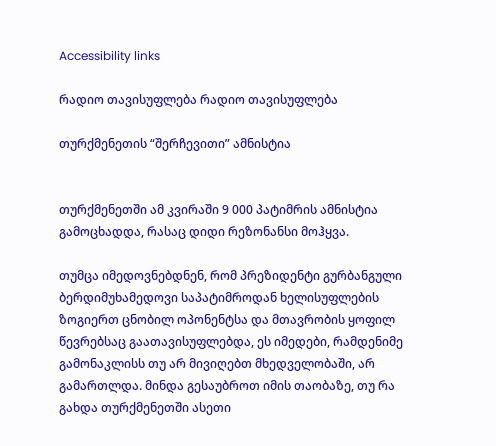Accessibility links

რადიო თავისუფლება რადიო თავისუფლება

თურქმენეთის “შერჩევითი” ამნისტია


თურქმენეთში ამ კვირაში 9 000 პატიმრის ამნისტია გამოცხადდა, რასაც დიდი რეზონანსი მოჰყვა.

თუმცა იმედოვნებდნენ, რომ პრეზიდენტი გურბანგული ბერდიმუხამედოვი საპატიმროდან ხელისუფლების ზოგიერთ ცნობილ ოპონენტსა და მთავრობის ყოფილ წევრებსაც გაათავისუფლებდა, ეს იმედები, რამდენიმე გამონაკლისს თუ არ მივიღებთ მხედველობაში, არ გამართლდა. მინდა გესაუბროთ იმის თაობაზე, თუ რა გახდა თურქმენეთში ასეთი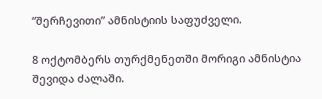“შერჩევითი” ამნისტიის საფუძველი.

8 ოქტომბერს თურქმენეთში მორიგი ამნისტია შევიდა ძალაში.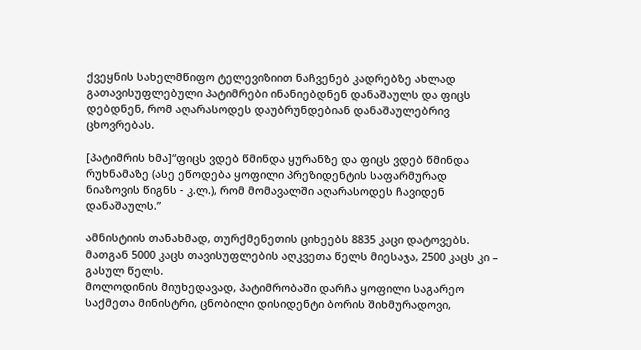ქვეყნის სახელმწიფო ტელევიზიით ნაჩვენებ კადრებზე ახლად გათავისუფლებული პატიმრები ინანიებდნენ დანაშაულს და ფიცს დებდნენ, რომ აღარასოდეს დაუბრუნდებიან დანაშაულებრივ ცხოვრებას.

[პატიმრის ხმა]“ფიცს ვდებ წმინდა ყურანზე და ფიცს ვდებ წმინდა რუხნამაზე (ასე ეწოდება ყოფილი პრეზიდენტის საფარმურად ნიაზოვის წიგნს - კ.ლ.), რომ მომავალში აღარასოდეს ჩავიდენ დანაშაულს.”

ამნისტიის თანახმად, თურქმენეთის ციხეებს 8835 კაცი დატოვებს. მათგან 5000 კაცს თავისუფლების აღკვეთა წელს მიესაჯა, 2500 კაცს კი – გასულ წელს.
მოლოდინის მიუხედავად, პატიმრობაში დარჩა ყოფილი საგარეო საქმეთა მინისტრი, ცნობილი დისიდენტი ბორის შიხმურადოვი,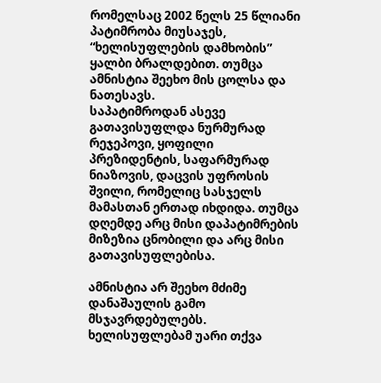რომელსაც 2002 წელს 25 წლიანი პატიმრობა მიუსაჯეს, “ხელისუფლების დამხობის” ყალბი ბრალდებით. თუმცა ამნისტია შეეხო მის ცოლსა და ნათესავს.
საპატიმროდან ასევე გათავისუფლდა ნურმურად რეჯეპოვი, ყოფილი პრეზიდენტის, საფარმურად ნიაზოვის, დაცვის უფროსის შვილი, რომელიც სასჯელს მამასთან ერთად იხდიდა. თუმცა დღემდე არც მისი დაპატიმრების მიზეზია ცნობილი და არც მისი გათავისუფლებისა.

ამნისტია არ შეეხო მძიმე დანაშაულის გამო მსჯავრდებულებს. ხელისუფლებამ უარი თქვა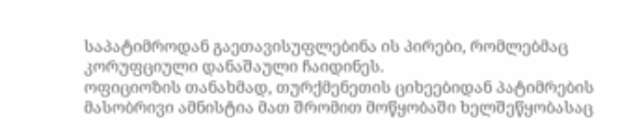საპატიმროდან გაეთავისუფლებინა ის პირები, რომლებმაც კორუფციული დანაშაული ჩაიდინეს.
ოფიციოზის თანახმად, თურქმენეთის ციხეებიდან პატიმრების მასობრივი ამნისტია მათ შრომით მოწყობაში ხელშეწყობასაც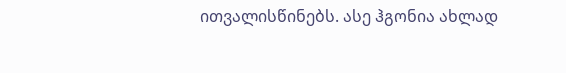ითვალისწინებს. ასე ჰგონია ახლად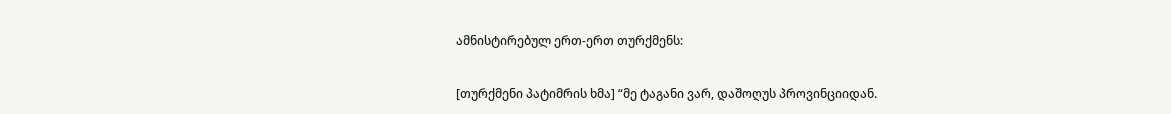ამნისტირებულ ერთ-ერთ თურქმენს:

[თურქმენი პატიმრის ხმა] “მე ტაგანი ვარ, დაშოღუს პროვინციიდან.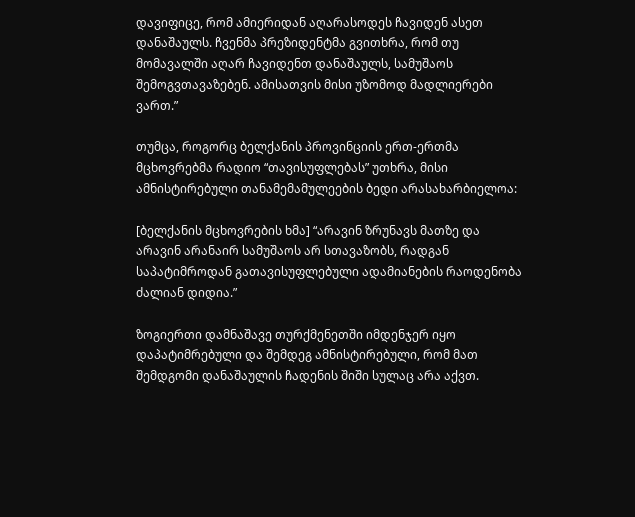დავიფიცე, რომ ამიერიდან აღარასოდეს ჩავიდენ ასეთ დანაშაულს. ჩვენმა პრეზიდენტმა გვითხრა, რომ თუ მომავალში აღარ ჩავიდენთ დანაშაულს, სამუშაოს შემოგვთავაზებენ. ამისათვის მისი უზომოდ მადლიერები ვართ.”

თუმცა, როგორც ბელქანის პროვინციის ერთ-ერთმა მცხოვრებმა რადიო “თავისუფლებას” უთხრა, მისი ამნისტირებული თანამემამულეების ბედი არასახარბიელოა:

[ბელქანის მცხოვრების ხმა] “არავინ ზრუნავს მათზე და არავინ არანაირ სამუშაოს არ სთავაზობს, რადგან საპატიმროდან გათავისუფლებული ადამიანების რაოდენობა ძალიან დიდია.”

ზოგიერთი დამნაშავე თურქმენეთში იმდენჯერ იყო დაპატიმრებული და შემდეგ ამნისტირებული, რომ მათ შემდგომი დანაშაულის ჩადენის შიში სულაც არა აქვთ.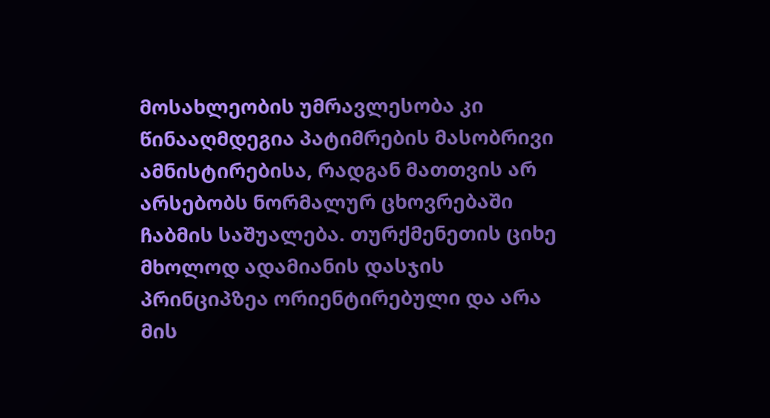მოსახლეობის უმრავლესობა კი წინააღმდეგია პატიმრების მასობრივი ამნისტირებისა, რადგან მათთვის არ არსებობს ნორმალურ ცხოვრებაში ჩაბმის საშუალება. თურქმენეთის ციხე მხოლოდ ადამიანის დასჯის პრინციპზეა ორიენტირებული და არა მის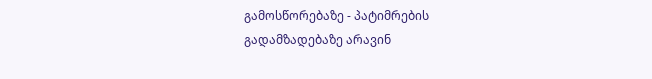გამოსწორებაზე - პატიმრების გადამზადებაზე არავინ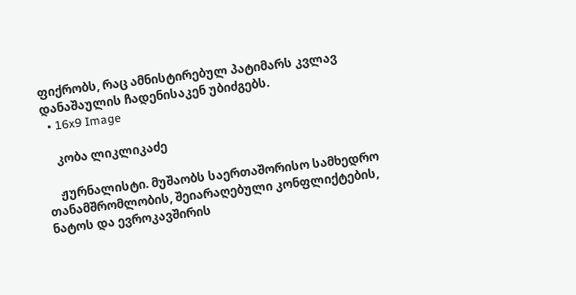ფიქრობს, რაც ამნისტირებულ პატიმარს კვლავ დანაშაულის ჩადენისაკენ უბიძგებს.
  • 16x9 Image

    კობა ლიკლიკაძე

    ჟურნალისტი. მუშაობს საერთაშორისო სამხედრო თანამშრომლობის, შეიარაღებული კონფლიქტების, ნატოს და ევროკავშირის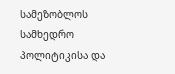სამეზობლოს სამხედრო პოლიტიკისა და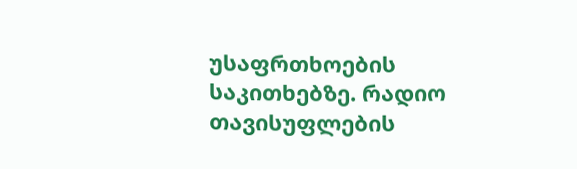უსაფრთხოების საკითხებზე. რადიო თავისუფლების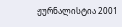ჟურნალისტია 2001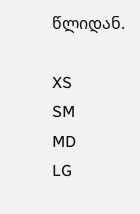წლიდან.

XS
SM
MD
LG